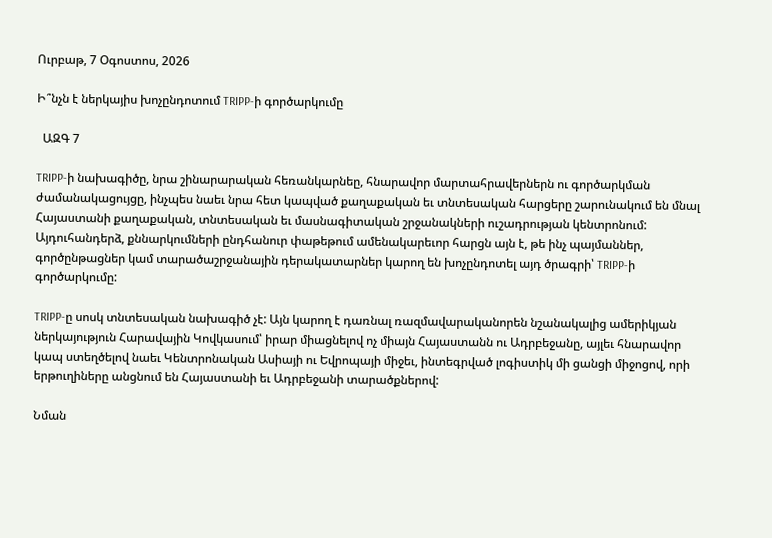Ուրբաթ, 7 Օգոստոս, 2026

Ի՞նչն է ներկայիս խոչընդոտում TRIPP-ի գործարկումը

  ԱԶԳ 7

TRIPP-ի նախագիծը, նրա շինարարական հեռանկարնեը, հնարավոր մարտահրավերներն ու գործարկման ժամանակացույցը, ինչպես նաեւ նրա հետ կապված քաղաքական եւ տնտեսական հարցերը շարունակում են մնալ Հայաստանի քաղաքական, տնտեսական եւ մասնագիտական շրջանակների ուշադրության կենտրոնում: Այդուհանդերձ, քննարկումների ընդհանուր փաթեթում ամենակարեւոր հարցն այն է, թե ինչ պայմաններ, գործընթացներ կամ տարածաշրջանային դերակատարներ կարող են խոչընդոտել այդ ծրագրի՝ TRIPP-ի գործարկումը:

TRIPP-ը սոսկ տնտեսական նախագիծ չէ: Այն կարող է դառնալ ռազմավարականորեն նշանակալից ամերիկյան ներկայություն Հարավային Կովկասում՝ իրար միացնելով ոչ միայն Հայաստանն ու Ադրբեջանը, այլեւ հնարավոր կապ ստեղծելով նաեւ Կենտրոնական Ասիայի ու Եվրոպայի միջեւ, ինտեգրված լոգիստիկ մի ցանցի միջոցով, որի երթուղիները անցնում են Հայաստանի եւ Ադրբեջանի տարածքներով:

Նման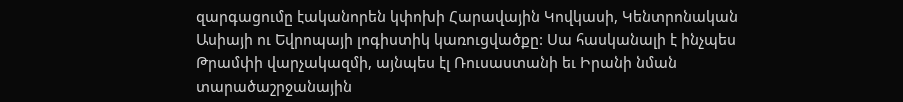զարգացումը էականորեն կփոխի Հարավային Կովկասի, Կենտրոնական Ասիայի ու Եվրոպայի լոգիստիկ կառուցվածքը: Սա հասկանալի է ինչպես Թրամփի վարչակազմի, այնպես էլ Ռուսաստանի եւ Իրանի նման տարածաշրջանային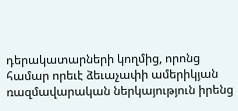դերակատարների կողմից, որոնց համար որեւէ ձեւաչափի ամերիկյան ռազմավարական ներկայություն իրենց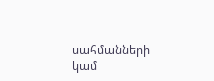սահմանների կամ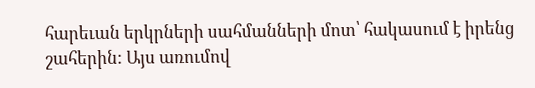հարեւան երկրների սահմանների մոտ՝ հակասում է իրենց շահերին: Այս առումով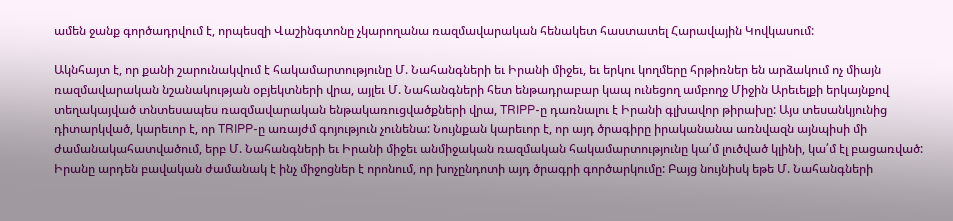ամեն ջանք գործադրվում է, որպեսզի Վաշինգտոնը չկարողանա ռազմավարական հենակետ հաստատել Հարավային Կովկասում:

Ակնհայտ է, որ քանի շարունակվում է հակամարտությունը Մ. Նահանգների եւ Իրանի միջեւ, եւ երկու կողմերը հրթիռներ են արձակում ոչ միայն ռազմավարական նշանակության օբյեկտների վրա, այլեւ Մ. Նահանգների հետ ենթադրաբար կապ ունեցող ամբողջ Միջին Արեւելքի երկայնքով տեղակայված տնտեսապես ռազմավարական ենթակառուցվածքների վրա, TRIPP-ը դառնալու է Իրանի գլխավոր թիրախը: Այս տեսանկյունից դիտարկված, կարեւոր է, որ TRIPP-ը առայժմ գոյություն չունենա: Նույնքան կարեւոր է, որ այդ ծրագիրը իրականանա առնվազն այնպիսի մի ժամանակահատվածում, երբ Մ. Նահանգների եւ Իրանի միջեւ անմիջական ռազմական հակամարտությունը կա՛մ լուծված կլինի, կա՛մ էլ բացառված: Իրանը արդեն բավական ժամանակ է ինչ միջոցներ է որոնում, որ խոչընդոտի այդ ծրագրի գործարկումը: Բայց նույնիսկ եթե Մ. Նահանգների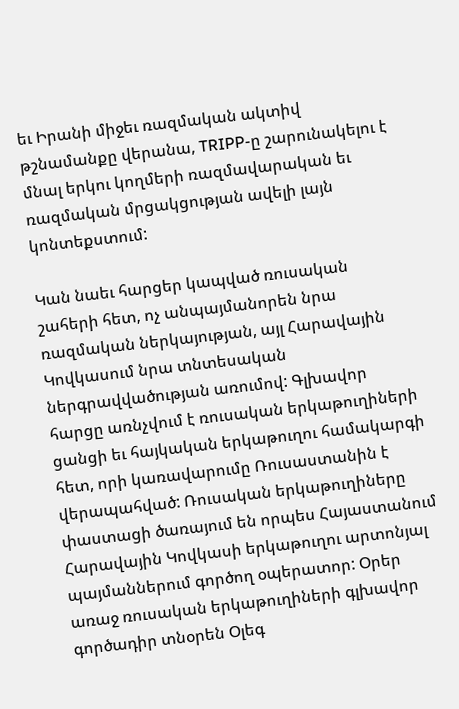եւ Իրանի միջեւ ռազմական ակտիվ թշնամանքը վերանա, TRIPP-ը շարունակելու է մնալ երկու կողմերի ռազմավարական եւ ռազմական մրցակցության ավելի լայն կոնտեքստում:

Կան նաեւ հարցեր կապված ռուսական շահերի հետ, ոչ անպայմանորեն նրա ռազմական ներկայության, այլ Հարավային Կովկասում նրա տնտեսական ներգրավվածության առումով: Գլխավոր հարցը առնչվում է ռուսական երկաթուղիների ցանցի եւ հայկական երկաթուղու համակարգի հետ, որի կառավարումը Ռուսաստանին է վերապահված: Ռուսական երկաթուղիները փաստացի ծառայում են որպես Հայաստանում Հարավային Կովկասի երկաթուղու արտոնյալ պայմաններում գործող օպերատոր: Օրեր առաջ ռուսական երկաթուղիների գլխավոր գործադիր տնօրեն Օլեգ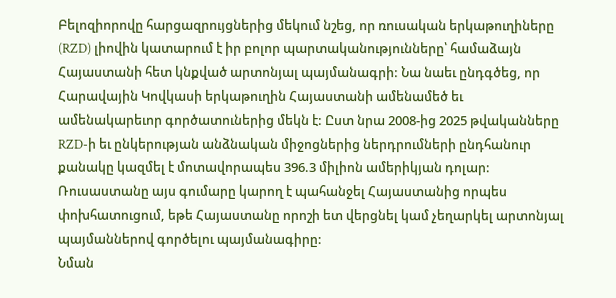Բելոզիորովը հարցազրույցներից մեկում նշեց, որ ռուսական երկաթուղիները (RZD) լիովին կատարում է իր բոլոր պարտականությունները՝ համաձայն Հայաստանի հետ կնքված արտոնյալ պայմանագրի: Նա նաեւ ընդգծեց, որ Հարավային Կովկասի երկաթուղին Հայաստանի ամենամեծ եւ ամենակարեւոր գործատուներից մեկն է: Ըստ նրա 2008-ից 2025 թվականները RZD-ի եւ ընկերության անձնական միջոցներից ներդրումների ընդհանուր քանակը կազմել է մոտավորապես 396.3 միլիոն ամերիկյան դոլար: Ռուսաստանը այս գումարը կարող է պահանջել Հայաստանից որպես փոխհատուցում, եթե Հայաստանը որոշի ետ վերցնել կամ չեղարկել արտոնյալ պայմաններով գործելու պայմանագիրը:
Նման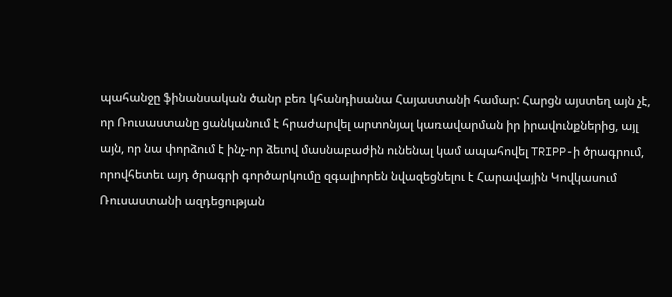պահանջը ֆինանսական ծանր բեռ կհանդիսանա Հայաստանի համար: Հարցն այստեղ այն չէ, որ Ռուսաստանը ցանկանում է հրաժարվել արտոնյալ կառավարման իր իրավունքներից, այլ այն, որ նա փորձում է ինչ-որ ձեւով մասնաբաժին ունենալ կամ ապահովել TRIPP-ի ծրագրում, որովհետեւ այդ ծրագրի գործարկումը զգալիորեն նվազեցնելու է Հարավային Կովկասում Ռուսաստանի ազդեցության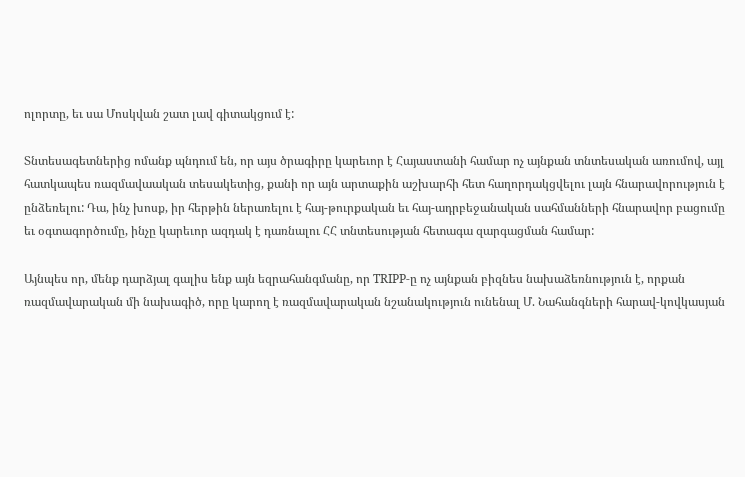ոլորտը, եւ սա Մոսկվան շատ լավ գիտակցում է:

Տնտեսագետներից ոմանք պնդում են, որ այս ծրագիրը կարեւոր է Հայաստանի համար ոչ այնքան տնտեսական առումով, այլ հատկապես ռազմավաական տեսակետից, քանի որ այն արտաքին աշխարհի հետ հաղորդակցվելու լայն հնարավորություն է ընձեռելու: Դա, ինչ խոսք, իր հերթին ներառելու է հայ-թուրքական եւ հայ-ադրբեջանական սահմանների հնարավոր բացումը եւ օգտագործումը, ինչը կարեւոր ազդակ է դառնալու ՀՀ տնտեսության հետագա զարգացման համար:

Այնպես որ, մենք դարձյալ գալիս ենք այն եզրահանգմանը, որ TRIPP-ը ոչ այնքան բիզնես նախաձեռնություն է, որքան ռազմավարական մի նախագիծ, որը կարող է ռազմավարական նշանակություն ունենալ Մ. Նահանգների հարավ-կովկասյան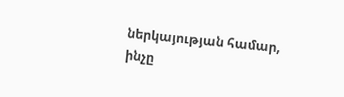ներկայության համար, ինչը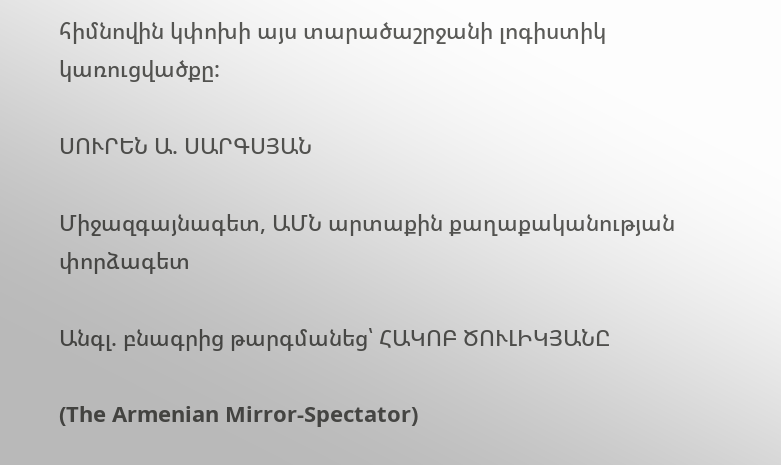հիմնովին կփոխի այս տարածաշրջանի լոգիստիկ կառուցվածքը:

ՍՈՒՐԵՆ Ա. ՍԱՐԳՍՅԱՆ

Միջազգայնագետ, ԱՄՆ արտաքին քաղաքականության փորձագետ

Անգլ. բնագրից թարգմանեց՝ ՀԱԿՈԲ ԾՈՒԼԻԿՅԱՆԸ

(The Armenian Mirror-Spectator)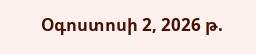Օգոստոսի 2, 2026 թ.